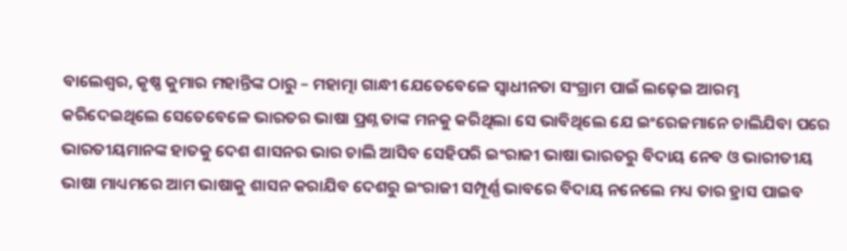ବାଲେଶ୍ୱର, କୃଷ୍ଣ କୁମାର ମହାନ୍ତିଙ୍କ ଠାରୁ – ମହାତ୍ମା ଗାନ୍ଧୀ ଯେତେବେଳେ ସ୍ବାଧୀନତା ସଂଗ୍ରାମ ପାଇଁ ଲଢ଼େଇ ଆରମ୍ଭ କରିଦେଇଥିଲେ ସେତେବେଳେ ଭାରତର ଭାଷା ପ୍ରଶ୍ନ ତାଙ୍କ ମନକୁ କରିଥିଲା ସେ ଭାବିଥିଲେ ଯେ ଇଂରେଜମାନେ ଚାଲିଯିବା ପରେ ଭାରତୀୟମାନଙ୍କ ହାତକୁ ଦେଶ ଶାସନର ଭାର ଚାଲି ଆସିବ ସେହିପରି ଇଂରାଜୀ ଭାଷା ଭାରତରୁ ବିଦାୟ ନେବ ଓ ଭାରୀତୀୟ ଭାଷା ମାଧ୍ୟମରେ ଆମ ଭାଷାକୁ ଶାସନ କରାଯିବ ଦେଶରୁ ଇଂରାଜୀ ସମ୍ପୂର୍ଣ୍ଣ ଭାବରେ ବିଦାୟ ନନେଲେ ମଧ୍ୟ ତାର ହ୍ରାସ ପାଇବ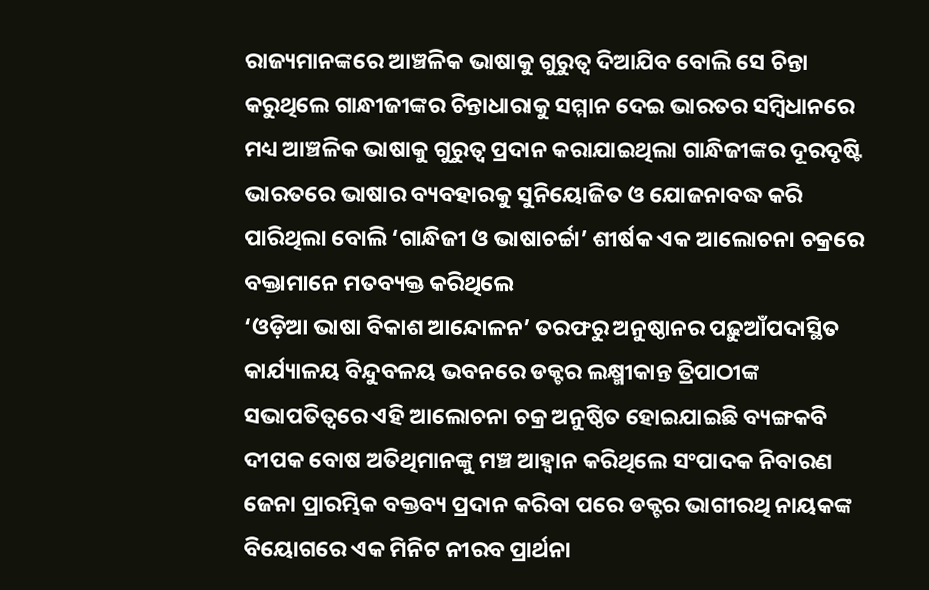ରାଜ୍ୟମାନଙ୍କରେ ଆଞ୍ଚଳିକ ଭାଷାକୁ ଗୁରୁତ୍ୱ ଦିଆଯିବ ବୋଲି ସେ ଚିନ୍ତା କରୁଥିଲେ ଗାନ୍ଧୀଜୀଙ୍କର ଚିନ୍ତାଧାରାକୁ ସମ୍ମାନ ଦେଇ ଭାରତର ସମ୍ବିଧାନରେ ମଧ୍ୟ ଆଞ୍ଚଳିକ ଭାଷାକୁ ଗୁରୁତ୍ୱ ପ୍ରଦାନ କରାଯାଇଥିଲା ଗାନ୍ଧିଜୀଙ୍କର ଦୂରଦୃଷ୍ଟି ଭାରତରେ ଭାଷାର ବ୍ୟବହାରକୁ ସୁନିୟୋଜିତ ଓ ଯୋଜନାବଦ୍ଧ କରି ପାରିଥିଲା ବୋଲି ‘ଗାନ୍ଧିଜୀ ଓ ଭାଷାଚର୍ଚ୍ଚା’ ଶୀର୍ଷକ ଏକ ଆଲୋଚନା ଚକ୍ରରେ ବକ୍ତାମାନେ ମତବ୍ୟକ୍ତ କରିଥିଲେ
‘ଓଡ଼ିଆ ଭାଷା ବିକାଶ ଆନ୍ଦୋଳନ’ ତରଫରୁ ଅନୁଷ୍ଠାନର ପଢ଼ୁଆଁପଦାସ୍ଥିତ କାର୍ଯ୍ୟାଳୟ ବିନ୍ଦୁବଳୟ ଭବନରେ ଡକ୍ଟର ଲକ୍ଷ୍ମୀକାନ୍ତ ତ୍ରିପାଠୀଙ୍କ ସଭାପତିତ୍ୱରେ ଏହି ଆଲୋଚନା ଚକ୍ର ଅନୁଷ୍ଠିତ ହୋଇଯାଇଛି ବ୍ୟଙ୍ଗକବି ଦୀପକ ବୋଷ ଅତିଥିମାନଙ୍କୁ ମଞ୍ଚ ଆହ୍ବାନ କରିଥିଲେ ସଂପାଦକ ନିବାରଣ ଜେନା ପ୍ରାରମ୍ଭିକ ବକ୍ତବ୍ୟ ପ୍ରଦାନ କରିବା ପରେ ଡକ୍ଟର ଭାଗୀରଥି ନାୟକଙ୍କ ବିୟୋଗରେ ଏକ ମିନିଟ ନୀରବ ପ୍ରାର୍ଥନା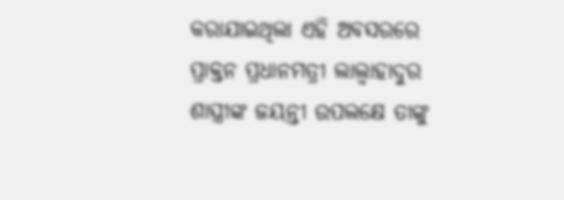କରାଯାଇଥିଲା ଏହି ଅବସରରେ ପ୍ରାକ୍ତନ ପ୍ରଧାନମତ୍ରୀ ଲାଲ୍ବାହାଦୁର ଶାସ୍ତ୍ରୀଙ୍କ ଜୟନ୍ତୀ ଉପଲକ୍ଷେ ତାଙ୍କୁ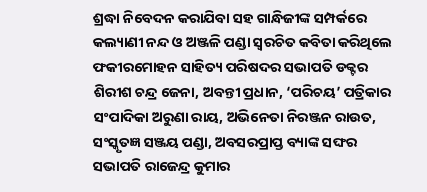ଶ୍ରଦ୍ଧା ନିବେଦନ କରାଯିବା ସହ ଗାନ୍ଧିଜୀଙ୍କ ସମ୍ପର୍କରେ କଲ୍ୟାଣୀ ନନ୍ଦ ଓ ଅଞ୍ଜଳି ପଣ୍ଡା ସ୍ବରଚିତ କବିତା କରିଥିଲେ ଫକୀରମୋହନ ସାହିତ୍ୟ ପରିଷଦର ସଭାପତି ଡକ୍ଟର ଶିରୀଶ ଚନ୍ଦ୍ର ଜେନା, ଅବନ୍ତୀ ପ୍ରଧାନ, ‘ପରିଚୟ’ ପତ୍ରିକାର ସଂପାଦିକା ଅରୁଣା ରାୟ, ଅଭିନେତା ନିରଞ୍ଜନ ରାଉତ, ସଂସ୍କୃତଜ୍ଞ ସଞ୍ଜୟ ପଣ୍ଡା, ଅବସରପ୍ରାପ୍ତ ବ୍ୟାଙ୍କ ସଙ୍ଘର ସଭାପତି ରାଜେନ୍ଦ୍ର କୁମାର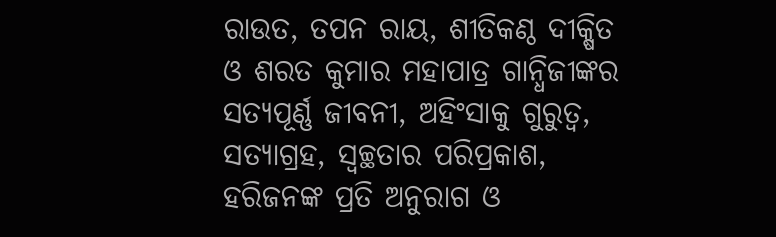ରାଉତ, ତପନ ରାୟ, ଶୀତିକଣ୍ଠ ଦୀକ୍ଷିତ ଓ ଶରତ କୁମାର ମହାପାତ୍ର ଗାନ୍ଧିଜୀଙ୍କର ସତ୍ୟପୂର୍ଣ୍ଣ ଜୀବନୀ, ଅହିଂସାକୁ ଗୁରୁତ୍ୱ, ସତ୍ୟାଗ୍ରହ, ସ୍ବଚ୍ଛତାର ପରିପ୍ରକାଶ, ହରିଜନଙ୍କ ପ୍ରତି ଅନୁରାଗ ଓ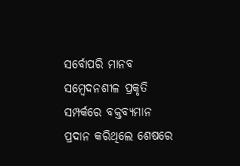ସର୍ବୋପରି ମାନବ ସମ୍ବେଦନଶୀଳ ପ୍ରକୃତି ସମ୍ପର୍କରେ ବକ୍ତବ୍ୟମାନ ପ୍ରଦାନ କରିଥିଲେ ଶେଷରେ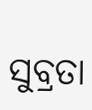ସୁବ୍ରତା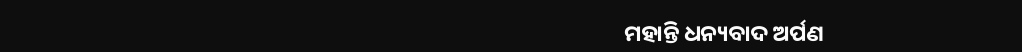ମହାନ୍ତି ଧନ୍ୟବାଦ ଅର୍ପଣ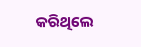କରିଥିଲେ